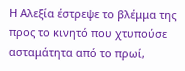Η Αλεξία έστρεψε το βλέμμα της προς το κινητό που χτυπούσε ασταμάτητα από το πρωί,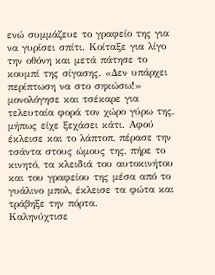ενώ συμμάζευε το γραφείο της για να γυρίσει σπίτι. Κοίταξε για λίγο την οθόνη και μετά πάτησε το κουμπί της σίγασης. «Δεν υπάρχει περίπτωση να στο σηκώσω!» μονολόγησε και τσέκαρε για τελευταία φορά τον χώρο γύρω της, μήπως είχε ξεχάσει κάτι. Αφού έκλεισε και το λάπτοπ, πέρασε την τσάντα στους ώμους της, πήρε το κινητό, τα κλειδιά του αυτοκινήτου και του γραφείου της μέσα από το γυάλινο μπολ, έκλεισε τα φώτα και τράβηξε την πόρτα.
Καληνύχτισε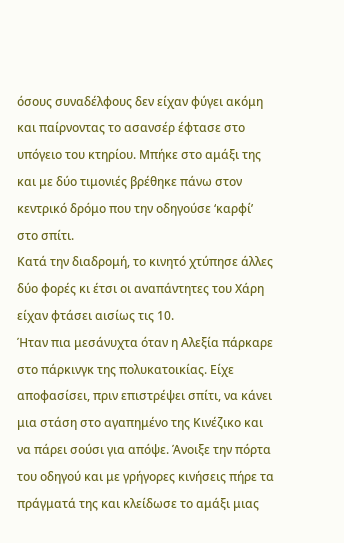όσους συναδέλφους δεν είχαν φύγει ακόμη και παίρνοντας το ασανσέρ έφτασε στο υπόγειο του κτηρίου. Μπήκε στο αμάξι της και με δύο τιμονιές βρέθηκε πάνω στον κεντρικό δρόμο που την οδηγούσε ‘καρφί’ στο σπίτι.
Κατά την διαδρομή, το κινητό χτύπησε άλλες δύο φορές κι έτσι οι αναπάντητες του Χάρη είχαν φτάσει αισίως τις 10.
Ήταν πια μεσάνυχτα όταν η Αλεξία πάρκαρε στο πάρκινγκ της πολυκατοικίας. Είχε αποφασίσει, πριν επιστρέψει σπίτι, να κάνει μια στάση στο αγαπημένο της Κινέζικο και να πάρει σούσι για απόψε. Άνοιξε την πόρτα του οδηγού και με γρήγορες κινήσεις πήρε τα πράγματά της και κλείδωσε το αμάξι μιας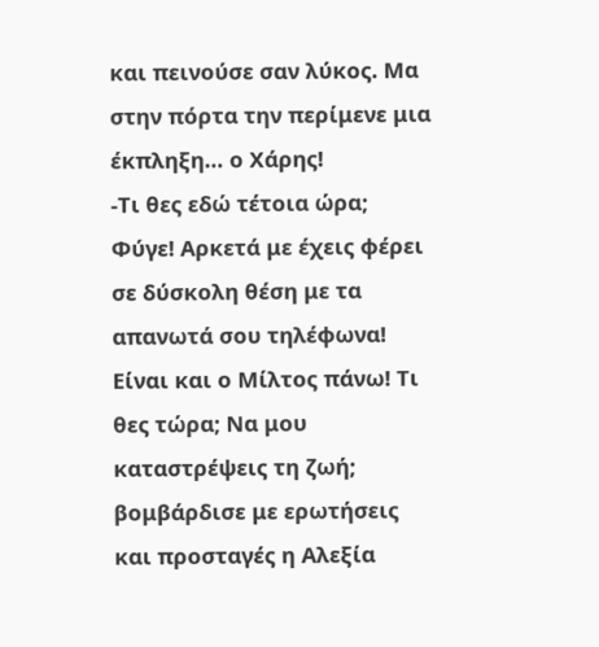και πεινούσε σαν λύκος. Μα στην πόρτα την περίμενε μια έκπληξη… ο Χάρης!
-Τι θες εδώ τέτοια ώρα; Φύγε! Αρκετά με έχεις φέρει σε δύσκολη θέση με τα απανωτά σου τηλέφωνα! Είναι και ο Μίλτος πάνω! Τι θες τώρα; Να μου καταστρέψεις τη ζωή; βομβάρδισε με ερωτήσεις και προσταγές η Αλεξία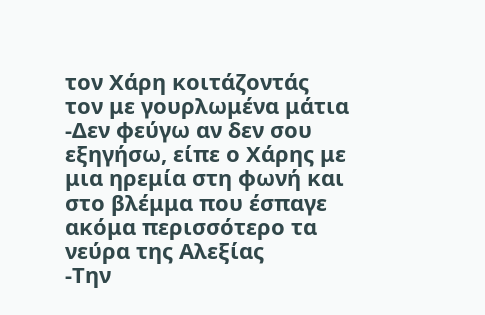τον Χάρη κοιτάζοντάς τον με γουρλωμένα μάτια
-Δεν φεύγω αν δεν σου εξηγήσω, είπε ο Χάρης με μια ηρεμία στη φωνή και στο βλέμμα που έσπαγε ακόμα περισσότερο τα νεύρα της Αλεξίας
-Την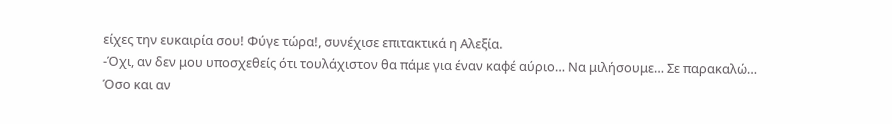είχες την ευκαιρία σου! Φύγε τώρα!, συνέχισε επιτακτικά η Αλεξία.
-Όχι, αν δεν μου υποσχεθείς ότι τουλάχιστον θα πάμε για έναν καφέ αύριο… Να μιλήσουμε… Σε παρακαλώ…
Όσο και αν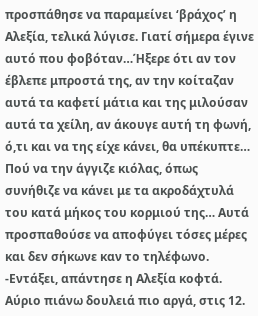προσπάθησε να παραμείνει ‘βράχος’ η Αλεξία, τελικά λύγισε. Γιατί σήμερα έγινε αυτό που φοβόταν…Ήξερε ότι αν τον έβλεπε μπροστά της, αν την κοίταζαν αυτά τα καφετί μάτια και της μιλούσαν αυτά τα χείλη, αν άκουγε αυτή τη φωνή, ό,τι και να της είχε κάνει, θα υπέκυπτε… Πού να την άγγιζε κιόλας, όπως συνήθιζε να κάνει με τα ακροδάχτυλά του κατά μήκος του κορμιού της… Αυτά προσπαθούσε να αποφύγει τόσες μέρες και δεν σήκωνε καν το τηλέφωνο.
-Εντάξει, απάντησε η Αλεξία κοφτά. Αύριο πιάνω δουλειά πιο αργά, στις 12.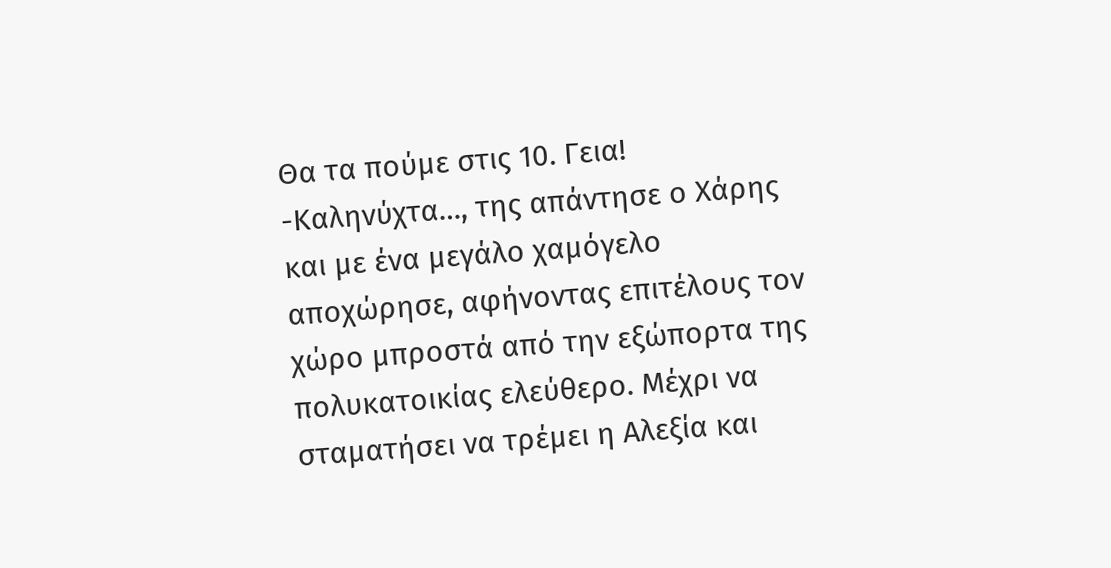Θα τα πούμε στις 10. Γεια!
-Καληνύχτα…, της απάντησε ο Χάρης και με ένα μεγάλο χαμόγελο αποχώρησε, αφήνοντας επιτέλους τον χώρο μπροστά από την εξώπορτα της πολυκατοικίας ελεύθερο. Μέχρι να σταματήσει να τρέμει η Αλεξία και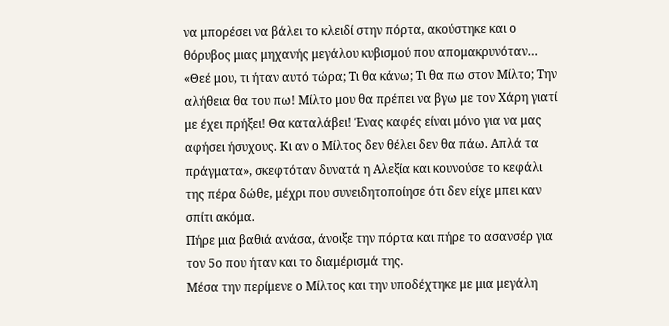να μπορέσει να βάλει το κλειδί στην πόρτα, ακούστηκε και ο θόρυβος μιας μηχανής μεγάλου κυβισμού που απομακρυνόταν…
«Θεέ μου, τι ήταν αυτό τώρα; Τι θα κάνω; Τι θα πω στον Μίλτο; Την αλήθεια θα του πω! Μίλτο μου θα πρέπει να βγω με τον Χάρη γιατί με έχει πρήξει! Θα καταλάβει! Ένας καφές είναι μόνο για να μας αφήσει ήσυχους. Κι αν ο Μίλτος δεν θέλει δεν θα πάω. Απλά τα πράγματα», σκεφτόταν δυνατά η Αλεξία και κουνούσε το κεφάλι της πέρα δώθε, μέχρι που συνειδητοποίησε ότι δεν είχε μπει καν σπίτι ακόμα.
Πήρε μια βαθιά ανάσα, άνοιξε την πόρτα και πήρε το ασανσέρ για τον 5ο που ήταν και το διαμέρισμά της.
Μέσα την περίμενε ο Μίλτος και την υποδέχτηκε με μια μεγάλη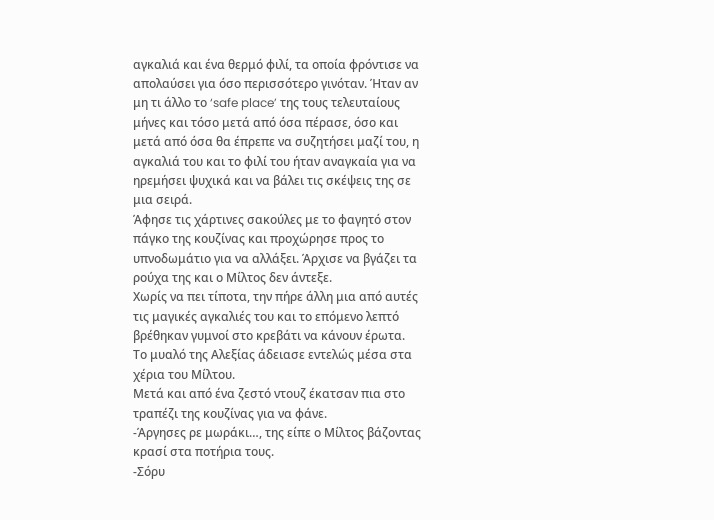αγκαλιά και ένα θερμό φιλί, τα οποία φρόντισε να απολαύσει για όσο περισσότερο γινόταν. Ήταν αν μη τι άλλο το ‘safe place’ της τους τελευταίους μήνες και τόσο μετά από όσα πέρασε, όσο και μετά από όσα θα έπρεπε να συζητήσει μαζί του, η αγκαλιά του και το φιλί του ήταν αναγκαία για να ηρεμήσει ψυχικά και να βάλει τις σκέψεις της σε μια σειρά.
Άφησε τις χάρτινες σακούλες με το φαγητό στον πάγκο της κουζίνας και προχώρησε προς το υπνοδωμάτιο για να αλλάξει. Άρχισε να βγάζει τα ρούχα της και ο Μίλτος δεν άντεξε.
Χωρίς να πει τίποτα, την πήρε άλλη μια από αυτές τις μαγικές αγκαλιές του και το επόμενο λεπτό βρέθηκαν γυμνοί στο κρεβάτι να κάνουν έρωτα.
Το μυαλό της Αλεξίας άδειασε εντελώς μέσα στα χέρια του Μίλτου.
Μετά και από ένα ζεστό ντουζ έκατσαν πια στο τραπέζι της κουζίνας για να φάνε.
-Άργησες ρε μωράκι…, της είπε ο Μίλτος βάζοντας κρασί στα ποτήρια τους.
-Σόρυ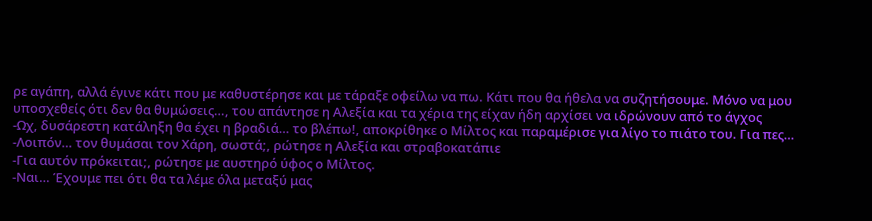ρε αγάπη, αλλά έγινε κάτι που με καθυστέρησε και με τάραξε οφείλω να πω. Κάτι που θα ήθελα να συζητήσουμε. Μόνο να μου υποσχεθείς ότι δεν θα θυμώσεις…, του απάντησε η Αλεξία και τα χέρια της είχαν ήδη αρχίσει να ιδρώνουν από το άγχος
-Ωχ, δυσάρεστη κατάληξη θα έχει η βραδιά… το βλέπω!, αποκρίθηκε ο Μίλτος και παραμέρισε για λίγο το πιάτο του. Για πες…
-Λοιπόν… τον θυμάσαι τον Χάρη, σωστά;, ρώτησε η Αλεξία και στραβοκατάπιε
-Για αυτόν πρόκειται;, ρώτησε με αυστηρό ύφος ο Μίλτος.
-Ναι… Έχουμε πει ότι θα τα λέμε όλα μεταξύ μας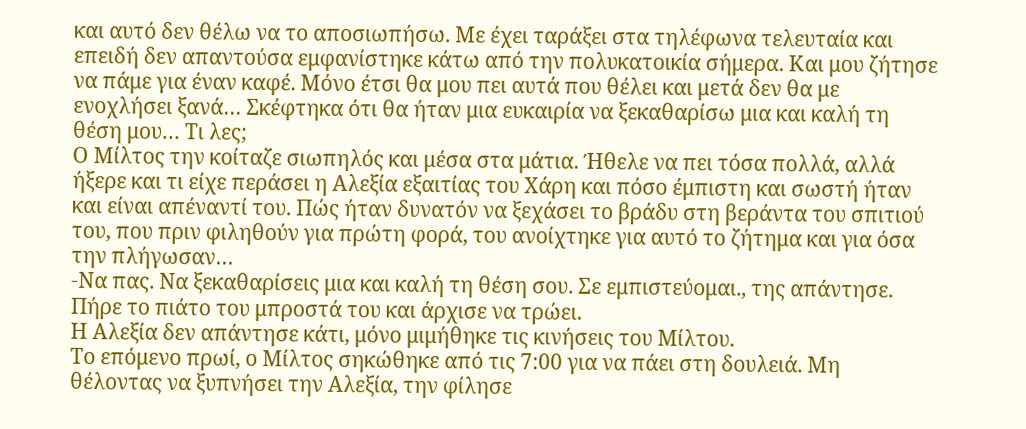και αυτό δεν θέλω να το αποσιωπήσω. Με έχει ταράξει στα τηλέφωνα τελευταία και επειδή δεν απαντούσα εμφανίστηκε κάτω από την πολυκατοικία σήμερα. Και μου ζήτησε να πάμε για έναν καφέ. Μόνο έτσι θα μου πει αυτά που θέλει και μετά δεν θα με ενοχλήσει ξανά… Σκέφτηκα ότι θα ήταν μια ευκαιρία να ξεκαθαρίσω μια και καλή τη θέση μου… Τι λες;
Ο Μίλτος την κοίταζε σιωπηλός και μέσα στα μάτια. Ήθελε να πει τόσα πολλά, αλλά ήξερε και τι είχε περάσει η Αλεξία εξαιτίας του Χάρη και πόσο έμπιστη και σωστή ήταν και είναι απέναντί του. Πώς ήταν δυνατόν να ξεχάσει το βράδυ στη βεράντα του σπιτιού του, που πριν φιληθούν για πρώτη φορά, του ανοίχτηκε για αυτό το ζήτημα και για όσα την πλήγωσαν…
-Να πας. Να ξεκαθαρίσεις μια και καλή τη θέση σου. Σε εμπιστεύομαι., της απάντησε.
Πήρε το πιάτο του μπροστά του και άρχισε να τρώει.
Η Αλεξία δεν απάντησε κάτι, μόνο μιμήθηκε τις κινήσεις του Μίλτου.
Το επόμενο πρωί, ο Μίλτος σηκώθηκε από τις 7:00 για να πάει στη δουλειά. Μη θέλοντας να ξυπνήσει την Αλεξία, την φίλησε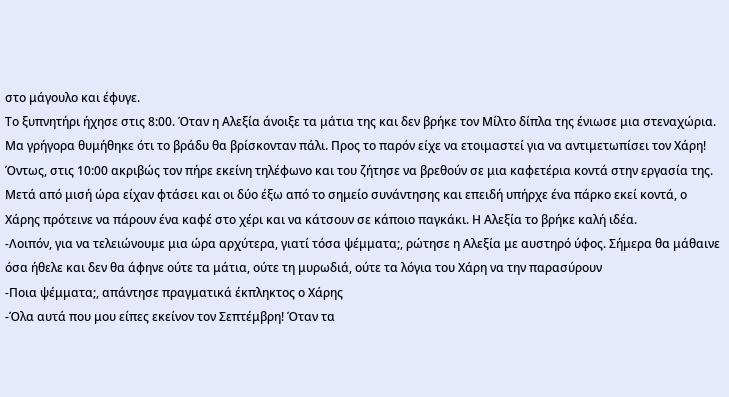στο μάγουλο και έφυγε.
Το ξυπνητήρι ήχησε στις 8:00. Όταν η Αλεξία άνοιξε τα μάτια της και δεν βρήκε τον Μίλτο δίπλα της ένιωσε μια στεναχώρια. Μα γρήγορα θυμήθηκε ότι το βράδυ θα βρίσκονταν πάλι. Προς το παρόν είχε να ετοιμαστεί για να αντιμετωπίσει τον Χάρη!
Όντως, στις 10:00 ακριβώς τον πήρε εκείνη τηλέφωνο και του ζήτησε να βρεθούν σε μια καφετέρια κοντά στην εργασία της.
Μετά από μισή ώρα είχαν φτάσει και οι δύο έξω από το σημείο συνάντησης και επειδή υπήρχε ένα πάρκο εκεί κοντά, ο Χάρης πρότεινε να πάρουν ένα καφέ στο χέρι και να κάτσουν σε κάποιο παγκάκι. Η Αλεξία το βρήκε καλή ιδέα.
-Λοιπόν, για να τελειώνουμε μια ώρα αρχύτερα, γιατί τόσα ψέμματα;, ρώτησε η Αλεξία με αυστηρό ύφος. Σήμερα θα μάθαινε όσα ήθελε και δεν θα άφηνε ούτε τα μάτια, ούτε τη μυρωδιά, ούτε τα λόγια του Χάρη να την παρασύρουν
-Ποια ψέμματα;, απάντησε πραγματικά έκπληκτος ο Χάρης
-Όλα αυτά που μου είπες εκείνον τον Σεπτέμβρη! Όταν τα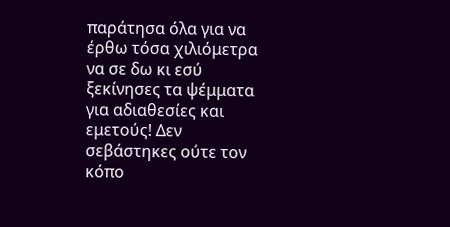παράτησα όλα για να έρθω τόσα χιλιόμετρα να σε δω κι εσύ ξεκίνησες τα ψέμματα για αδιαθεσίες και εμετούς! Δεν σεβάστηκες ούτε τον κόπο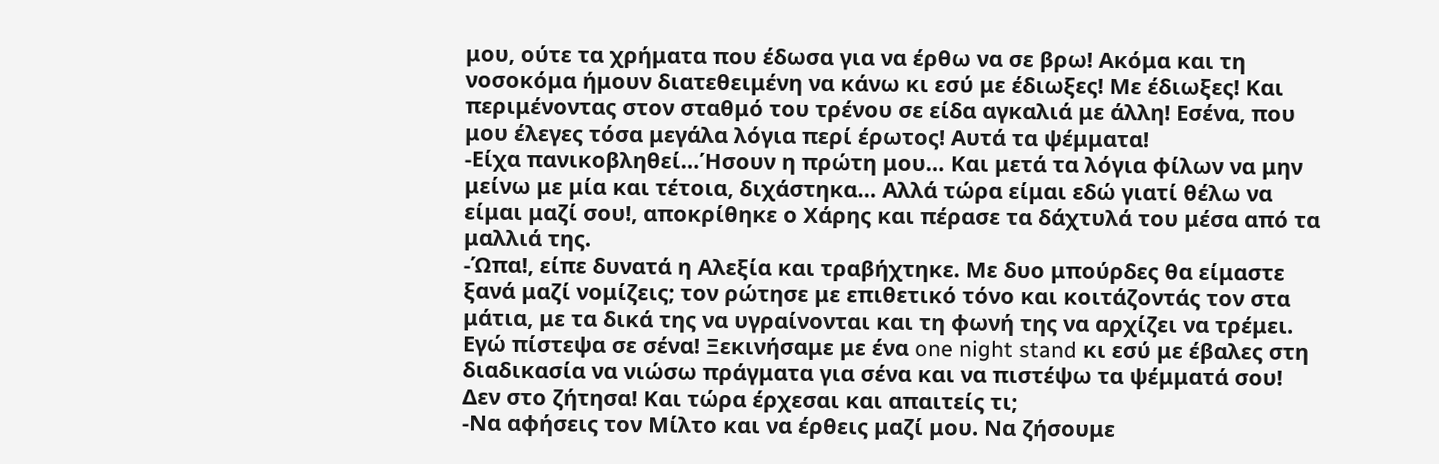μου, ούτε τα χρήματα που έδωσα για να έρθω να σε βρω! Ακόμα και τη νοσοκόμα ήμουν διατεθειμένη να κάνω κι εσύ με έδιωξες! Με έδιωξες! Και περιμένοντας στον σταθμό του τρένου σε είδα αγκαλιά με άλλη! Εσένα, που μου έλεγες τόσα μεγάλα λόγια περί έρωτος! Αυτά τα ψέμματα!
-Είχα πανικοβληθεί…Ήσουν η πρώτη μου… Και μετά τα λόγια φίλων να μην μείνω με μία και τέτοια, διχάστηκα… Αλλά τώρα είμαι εδώ γιατί θέλω να είμαι μαζί σου!, αποκρίθηκε ο Χάρης και πέρασε τα δάχτυλά του μέσα από τα μαλλιά της.
-Ώπα!, είπε δυνατά η Αλεξία και τραβήχτηκε. Με δυο μπούρδες θα είμαστε ξανά μαζί νομίζεις; τον ρώτησε με επιθετικό τόνο και κοιτάζοντάς τον στα μάτια, με τα δικά της να υγραίνονται και τη φωνή της να αρχίζει να τρέμει. Εγώ πίστεψα σε σένα! Ξεκινήσαμε με ένα one night stand κι εσύ με έβαλες στη διαδικασία να νιώσω πράγματα για σένα και να πιστέψω τα ψέμματά σου! Δεν στο ζήτησα! Και τώρα έρχεσαι και απαιτείς τι;
-Να αφήσεις τον Μίλτο και να έρθεις μαζί μου. Να ζήσουμε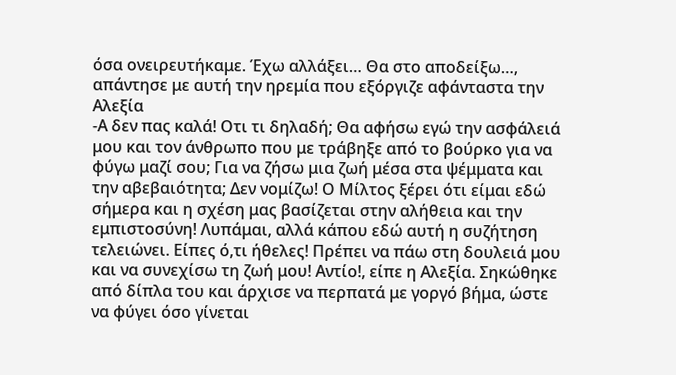όσα ονειρευτήκαμε. Έχω αλλάξει… Θα στο αποδείξω…, απάντησε με αυτή την ηρεμία που εξόργιζε αφάνταστα την Αλεξία
-Α δεν πας καλά! Οτι τι δηλαδή; Θα αφήσω εγώ την ασφάλειά μου και τον άνθρωπο που με τράβηξε από το βούρκο για να φύγω μαζί σου; Για να ζήσω μια ζωή μέσα στα ψέμματα και την αβεβαιότητα; Δεν νομίζω! Ο Μίλτος ξέρει ότι είμαι εδώ σήμερα και η σχέση μας βασίζεται στην αλήθεια και την εμπιστοσύνη! Λυπάμαι, αλλά κάπου εδώ αυτή η συζήτηση τελειώνει. Είπες ό,τι ήθελες! Πρέπει να πάω στη δουλειά μου και να συνεχίσω τη ζωή μου! Αντίο!, είπε η Αλεξία. Σηκώθηκε από δίπλα του και άρχισε να περπατά με γοργό βήμα, ώστε να φύγει όσο γίνεται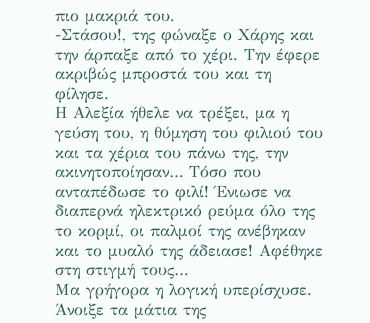πιο μακριά του.
-Στάσου!, της φώναξε ο Χάρης και την άρπαξε από το χέρι. Την έφερε ακριβώς μπροστά του και τη φίλησε.
Η Αλεξία ήθελε να τρέξει, μα η γεύση του, η θύμηση του φιλιού του και τα χέρια του πάνω της, την ακινητοποίησαν… Τόσο που ανταπέδωσε το φιλί! Ένιωσε να διαπερνά ηλεκτρικό ρεύμα όλο της το κορμί, οι παλμοί της ανέβηκαν και το μυαλό της άδειασε! Αφέθηκε στη στιγμή τους…
Μα γρήγορα η λογική υπερίσχυσε. Άνοιξε τα μάτια της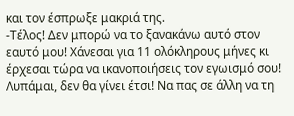και τον έσπρωξε μακριά της.
-Τέλος! Δεν μπορώ να το ξανακάνω αυτό στον εαυτό μου! Χάνεσαι για 11 ολόκληρους μήνες κι έρχεσαι τώρα να ικανοποιήσεις τον εγωισμό σου! Λυπάμαι, δεν θα γίνει έτσι! Να πας σε άλλη να τη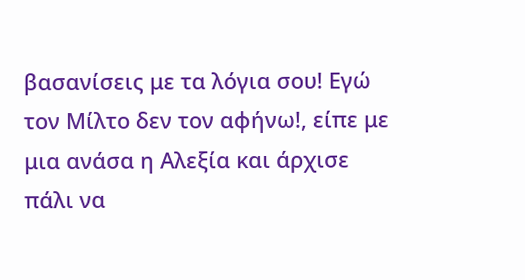βασανίσεις με τα λόγια σου! Εγώ τον Μίλτο δεν τον αφήνω!, είπε με μια ανάσα η Αλεξία και άρχισε πάλι να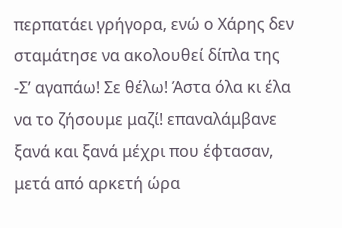περπατάει γρήγορα, ενώ ο Χάρης δεν σταμάτησε να ακολουθεί δίπλα της
-Σ’ αγαπάω! Σε θέλω! Άστα όλα κι έλα να το ζήσουμε μαζί! επαναλάμβανε ξανά και ξανά μέχρι που έφτασαν, μετά από αρκετή ώρα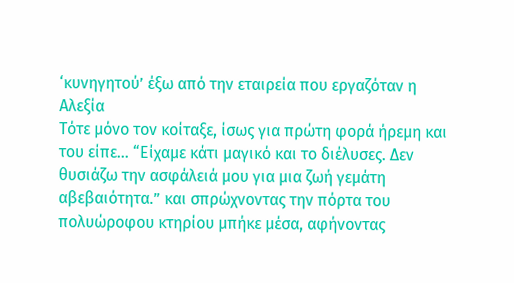‘κυνηγητού’ έξω από την εταιρεία που εργαζόταν η Αλεξία
Τότε μόνο τον κοίταξε, ίσως για πρώτη φορά ήρεμη και του είπε… “Είχαμε κάτι μαγικό και το διέλυσες. Δεν θυσιάζω την ασφάλειά μου για μια ζωή γεμάτη αβεβαιότητα.” και σπρώχνοντας την πόρτα του πολυώροφου κτηρίου μπήκε μέσα, αφήνοντας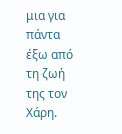μια για πάντα έξω από τη ζωή της τον Χάρη.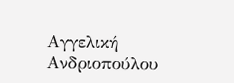Αγγελική Ανδριοπούλου